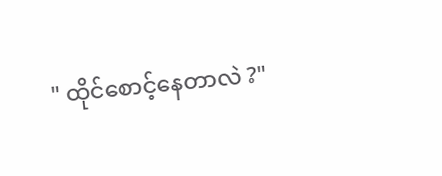" ထိုင်စောင့်နေတာလဲ ?"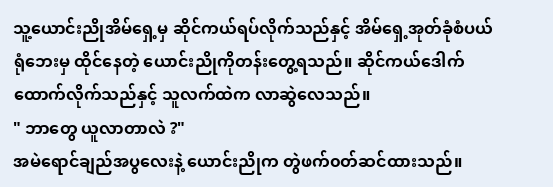သူ့ယောင်းညိုအိမ်ရှေ့မှ ဆိုင်ကယ်ရပ်လိုက်သည်နှင့် အိမ်ရှေ့အုတ်ခုံစံပယ်ရုံဘေးမှ ထိုင်နေတဲ့ ယောင်းညိုကိုတန်းတွေ့ရသည်။ ဆိုင်ကယ်ဒေါက်ထောက်လိုက်သည်နှင့် သူလက်ထဲက လာဆွဲလေသည်။
" ဘာတွေ ယူလာတာလဲ ?"
အမဲရောင်ချည်အပွလေးနဲ့ ယောင်းညိုက တွဲဖက်၀တ်ဆင်ထားသည်။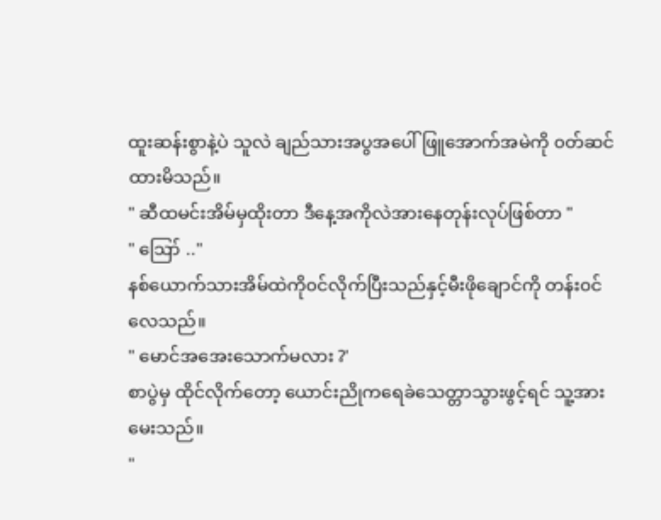ထူးဆန်းစွာနဲ့ပဲ သူလဲ ချည်သားအပွအပေါ်ဖြူအောက်အမဲကို ၀တ်ဆင်ထားမိသည်။
" ဆီထမင်းအိမ်မှထိုးတာ ဒီနေ့အကိုလဲအားနေတုန်းလုပ်ဖြစ်တာ "
" ဪ .."
နစ်ယောက်သားအိမ်ထဲကို၀င်လိုက်ပြီးသည်နှင့်မီးဖိုချောင်ကို တန်း၀င်လေသည်။
" မောင်အအေးသောက်မလား ?'
စာပွဲမှ ထိုင်လိုက်တော့ ယောင်းညိုကရေခဲသေတ္တာသွားဖွင့်ရင် သူ့အားမေးသည်။
"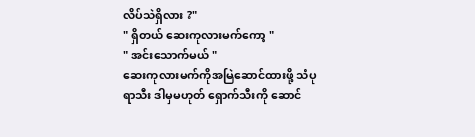လိပ်သဲရှိလား ?"
" ရှိတယ် ဆေးကုလားမက်ကော့ "
" အင်းသောက်မယ် "
ဆေးကုလားမက်ကိုအမြဲဆောင်ထားဖို့ သံပုရာသီး ဒါမှမဟုတ် ရှောက်သီးကို ဆောင်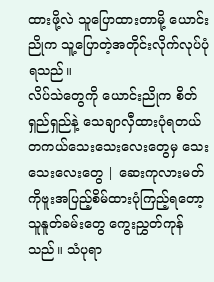ထားဖို့လဲ သူပြောထားတာမို့ ယောင်းညိုက သူ့ပြောတဲ့အတိုင်းလိုက်လုပ်ပုံရသည်။
လိပ်သဲတွေကို ယောင်းညိုက စိတ်ရှည်ရှည်နဲ့ သေချာလှီထားပုံရတယ် တကယ်သေးသေးလေးတွေမှ သေးသေးလေးတွေ | ဆေးကုလားမတ်ကိုဗူးအပြည့်စိမ်ထားပုံကြည့်ရတော့ သူနူတ်ခမ်းတွေ ကွေးညွှတ်ကုန်သည်။ သံပုရာ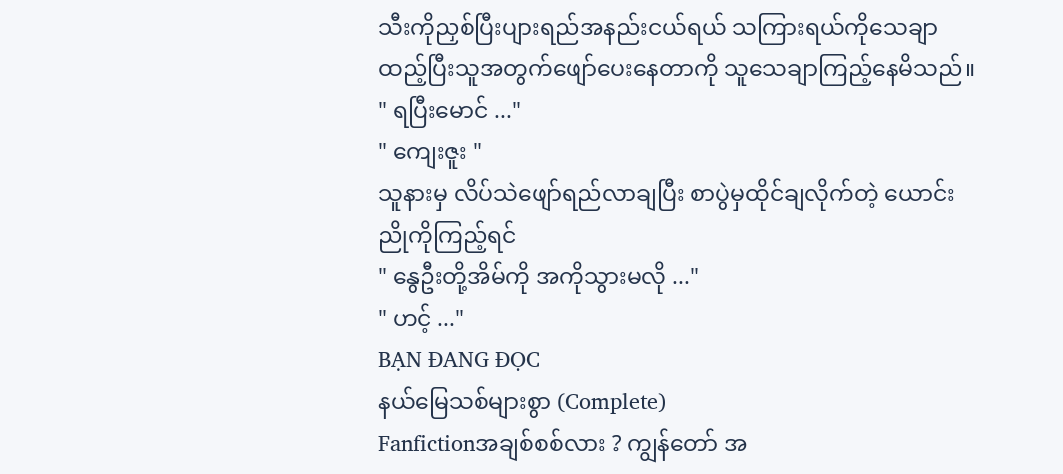သီးကိုညှစ်ပြီးပျားရည်အနည်းငယ်ရယ် သကြားရယ်ကိုသေချာထည့်ပြီးသူအတွက်ဖျော်ပေးနေတာကို သူသေချာကြည့်နေမိသည်။
" ရပြီးမောင် ..."
" ကျေးဇူး "
သူနားမှ လိပ်သဲဖျော်ရည်လာချပြီး စာပွဲမှထိုင်ချလိုက်တဲ့ ယောင်းညိုကိုကြည့်ရင်
" နွေဦးတို့အိမ်ကို အကိုသွားမလို ..."
" ဟင့် ..."
BẠN ĐANG ĐỌC
နယ်မြေသစ်များစွာ (Complete)
Fanfictionအချစ်စစ်လား ? ကျွန်တော် အ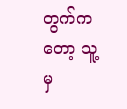တွက်ကတော့ သူ့မှ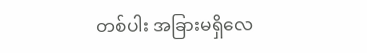တစ်ပါး အခြားမရှိလေ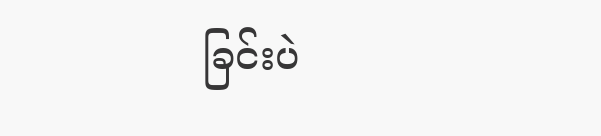ခြင်းပဲ